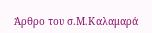Άρθρο του σ.Μ.Καλαμαρά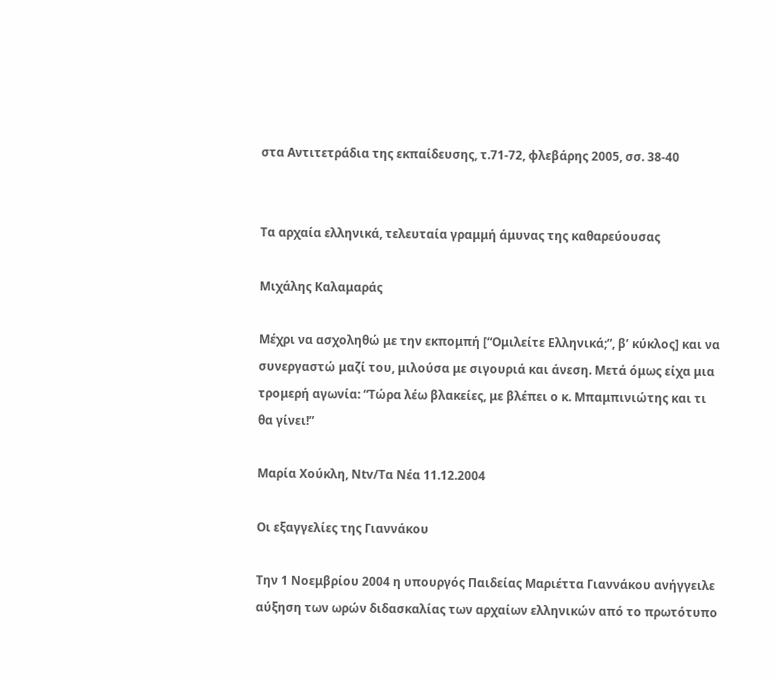στα Αντιτετράδια της εκπαίδευσης, τ.71-72, φλεβάρης 2005, σσ. 38-40


Τα αρχαία ελληνικά, τελευταία γραμμή άμυνας της καθαρεύουσας

Μιχάλης Καλαμαράς

Μέχρι να ασχοληθώ με την εκπομπή [“Ομιλείτε Ελληνικά;”, β’ κύκλος] και να συνεργαστώ μαζί του, μιλούσα με σιγουριά και άνεση. Μετά όμως είχα μια τρομερή αγωνία: “Τώρα λέω βλακείες, με βλέπει ο κ. Μπαμπινιώτης και τι θα γίνει!”

Μαρία Χούκλη, Νtv/Τα Νέα 11.12.2004

Οι εξαγγελίες της Γιαννάκου

Την 1 Νοεμβρίου 2004 η υπουργός Παιδείας Μαριέττα Γιαννάκου ανήγγειλε αύξηση των ωρών διδασκαλίας των αρχαίων ελληνικών από το πρωτότυπο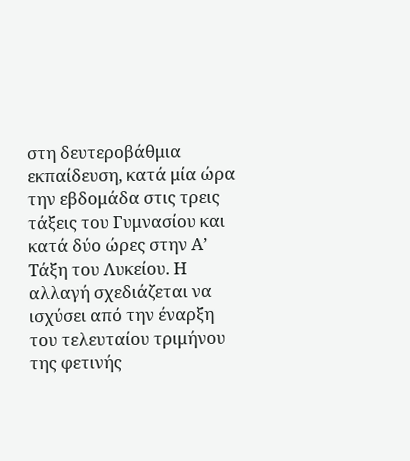στη δευτεροβάθμια εκπαίδευση, κατά μία ώρα την εβδομάδα στις τρεις τάξεις του Γυμνασίου και κατά δύο ώρες στην Α’ Τάξη του Λυκείου. Η αλλαγή σχεδιάζεται να ισχύσει από την έναρξη του τελευταίου τριμήνου της φετινής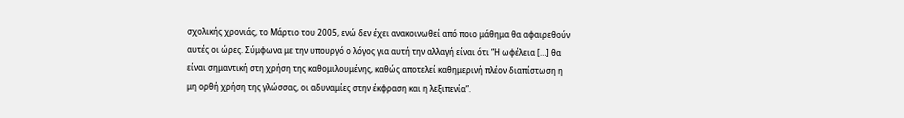σχολικής χρονιάς, το Μάρτιο του 2005, ενώ δεν έχει ανακοινωθεί από ποιο μάθημα θα αφαιρεθούν αυτές οι ώρες. Σύμφωνα με την υπουργό ο λόγος για αυτή την αλλαγή είναι ότι “Η ωφέλεια […] θα είναι σημαντική στη χρήση της καθομιλουμένης, καθώς αποτελεί καθημερινή πλέον διαπίστωση η μη ορθή χρήση της γλώσσας, οι αδυναμίες στην έκφραση και η λεξιπενία”.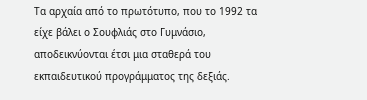Τα αρχαία από το πρωτότυπο, που το 1992 τα είχε βάλει ο Σουφλιάς στο Γυμνάσιο, αποδεικνύονται έτσι μια σταθερά του εκπαιδευτικού προγράμματος της δεξιάς.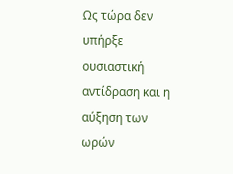Ως τώρα δεν υπήρξε ουσιαστική αντίδραση και η αύξηση των ωρών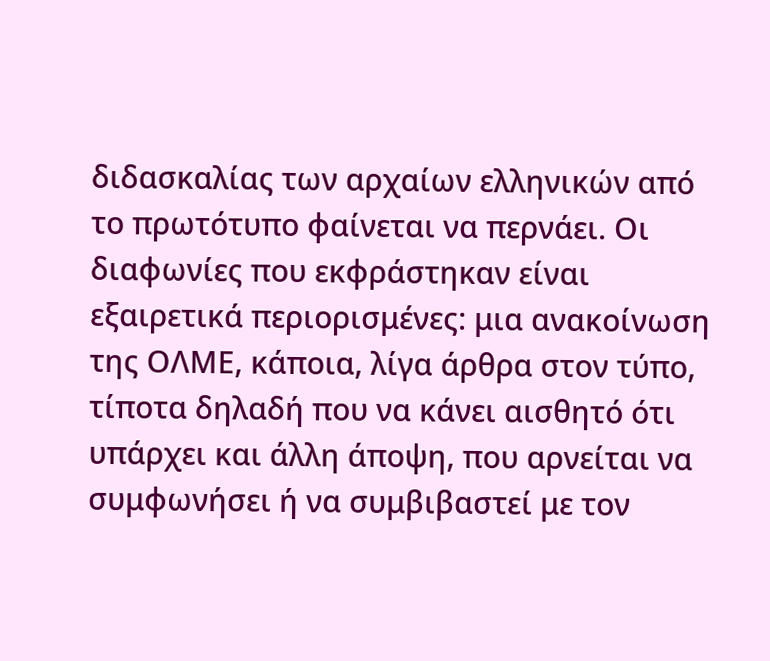διδασκαλίας των αρχαίων ελληνικών από το πρωτότυπο φαίνεται να περνάει. Οι διαφωνίες που εκφράστηκαν είναι εξαιρετικά περιορισμένες: μια ανακοίνωση της ΟΛΜΕ, κάποια, λίγα άρθρα στον τύπο, τίποτα δηλαδή που να κάνει αισθητό ότι υπάρχει και άλλη άποψη, που αρνείται να συμφωνήσει ή να συμβιβαστεί με τον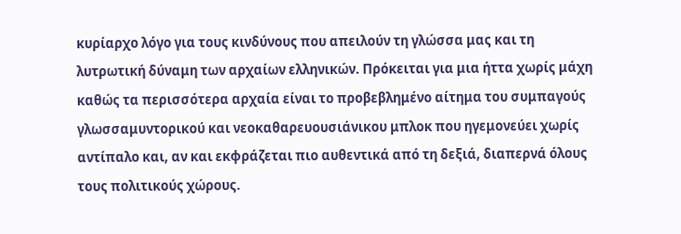κυρίαρχο λόγο για τους κινδύνους που απειλούν τη γλώσσα μας και τη λυτρωτική δύναμη των αρχαίων ελληνικών. Πρόκειται για μια ήττα χωρίς μάχη καθώς τα περισσότερα αρχαία είναι το προβεβλημένο αίτημα του συμπαγούς γλωσσαμυντορικού και νεοκαθαρευουσιάνικου μπλοκ που ηγεμονεύει χωρίς αντίπαλο και, αν και εκφράζεται πιο αυθεντικά από τη δεξιά, διαπερνά όλους τους πολιτικούς χώρους.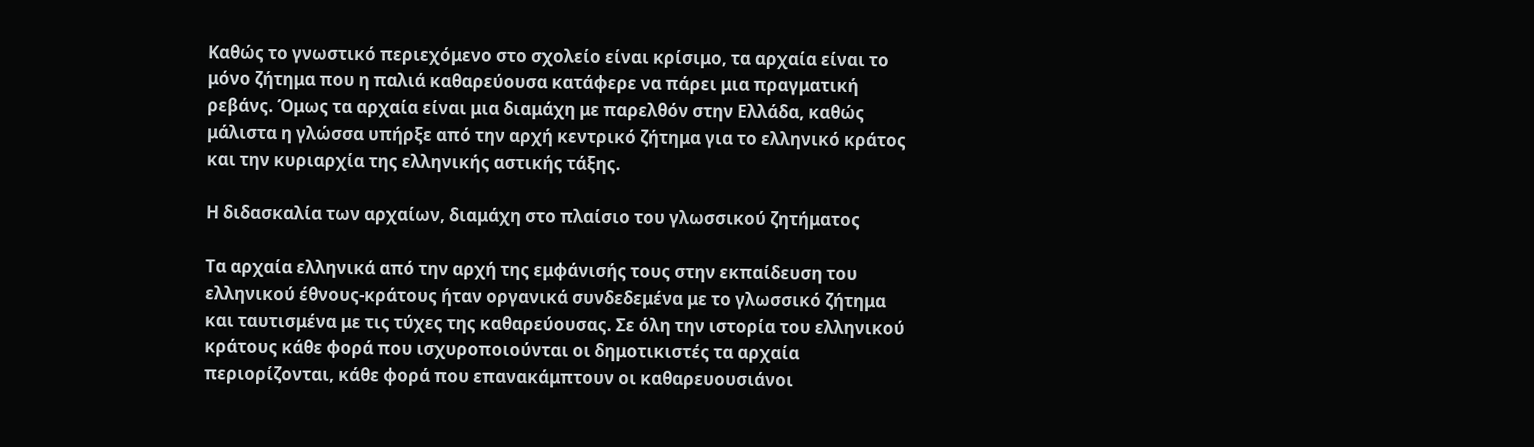Καθώς το γνωστικό περιεχόμενο στο σχολείο είναι κρίσιμο, τα αρχαία είναι το μόνο ζήτημα που η παλιά καθαρεύουσα κατάφερε να πάρει μια πραγματική ρεβάνς. Όμως τα αρχαία είναι μια διαμάχη με παρελθόν στην Ελλάδα, καθώς μάλιστα η γλώσσα υπήρξε από την αρχή κεντρικό ζήτημα για το ελληνικό κράτος και την κυριαρχία της ελληνικής αστικής τάξης.

Η διδασκαλία των αρχαίων, διαμάχη στο πλαίσιο του γλωσσικού ζητήματος

Τα αρχαία ελληνικά από την αρχή της εμφάνισής τους στην εκπαίδευση του ελληνικού έθνους-κράτους ήταν οργανικά συνδεδεμένα με το γλωσσικό ζήτημα και ταυτισμένα με τις τύχες της καθαρεύουσας. Σε όλη την ιστορία του ελληνικού κράτους κάθε φορά που ισχυροποιούνται οι δημοτικιστές τα αρχαία περιορίζονται, κάθε φορά που επανακάμπτουν οι καθαρευουσιάνοι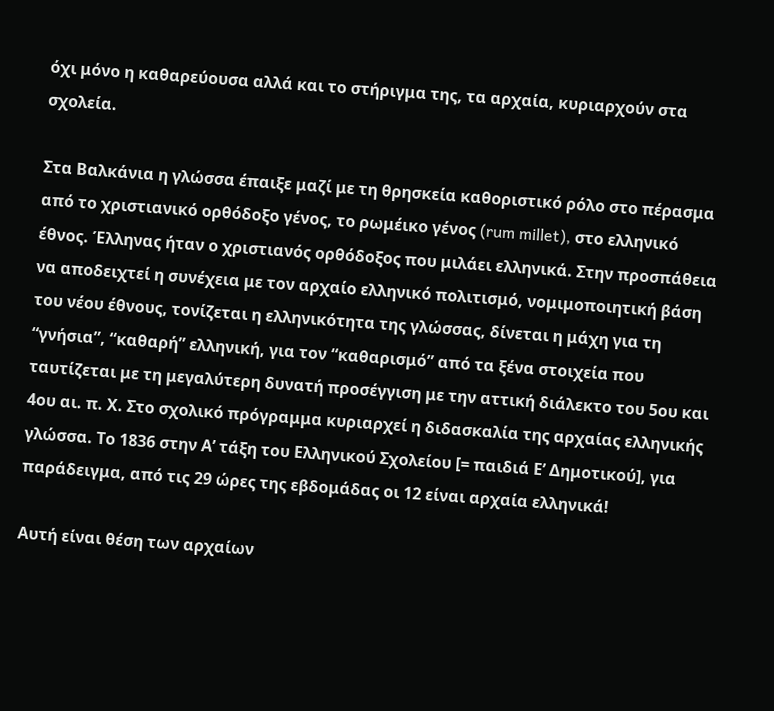όχι μόνο η καθαρεύουσα αλλά και το στήριγμα της, τα αρχαία, κυριαρχούν στα σχολεία.

Στα Βαλκάνια η γλώσσα έπαιξε μαζί με τη θρησκεία καθοριστικό ρόλο στο πέρασμα από το χριστιανικό ορθόδοξο γένος, το ρωμέικο γένος (rum millet), στο ελληνικό έθνος. Έλληνας ήταν ο χριστιανός ορθόδοξος που μιλάει ελληνικά. Στην προσπάθεια να αποδειχτεί η συνέχεια με τον αρχαίο ελληνικό πολιτισμό, νομιμοποιητική βάση του νέου έθνους, τονίζεται η ελληνικότητα της γλώσσας, δίνεται η μάχη για τη “γνήσια”, “καθαρή” ελληνική, για τον “καθαρισμό” από τα ξένα στοιχεία που ταυτίζεται με τη μεγαλύτερη δυνατή προσέγγιση με την αττική διάλεκτο του 5ου και 4ου αι. π. Χ. Στο σχολικό πρόγραμμα κυριαρχεί η διδασκαλία της αρχαίας ελληνικής γλώσσα. Το 1836 στην Α’ τάξη του Ελληνικού Σχολείου [= παιδιά Ε’ Δημοτικού], για παράδειγμα, από τις 29 ώρες της εβδομάδας οι 12 είναι αρχαία ελληνικά!

Αυτή είναι θέση των αρχαίων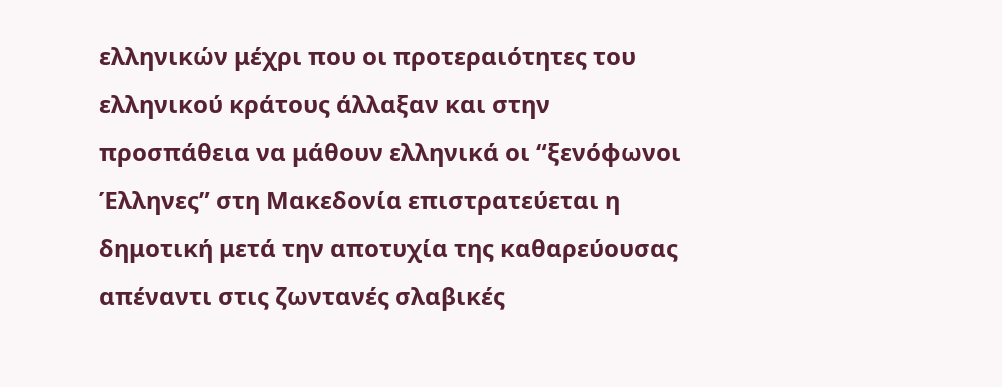ελληνικών μέχρι που οι προτεραιότητες του ελληνικού κράτους άλλαξαν και στην προσπάθεια να μάθουν ελληνικά οι “ξενόφωνοι Έλληνες” στη Μακεδονία επιστρατεύεται η δημοτική μετά την αποτυχία της καθαρεύουσας απέναντι στις ζωντανές σλαβικές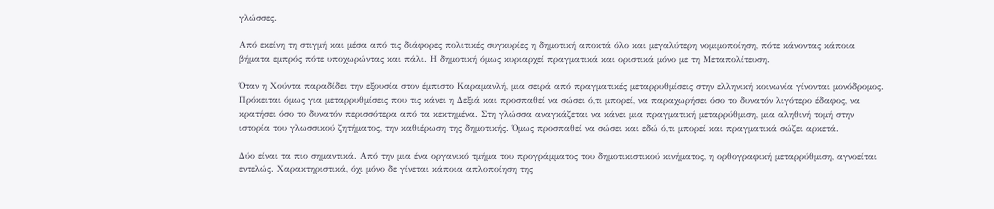γλώσσες.

Από εκείνη τη στιγμή και μέσα από τις διάφορες πολιτικές συγκυρίες η δημοτική αποκτά όλο και μεγαλύτερη νομιμοποίηση, πότε κάνοντας κάποια βήματα εμπρός πότε υποχωρώντας και πάλι. Η δημοτική όμως κυριαρχεί πραγματικά και οριστικά μόνο με τη Μεταπολίτευση.

Όταν η Χούντα παραδίδει την εξουσία στον έμπιστο Καραμανλή, μια σειρά από πραγματικές μεταρρυθμίσεις στην ελληνική κοινωνία γίνονται μονόδρομος. Πρόκειται όμως για μεταρρυθμίσεις που τις κάνει η Δεξιά και προσπαθεί να σώσει ό,τι μπορεί, να παραχωρήσει όσο το δυνατόν λιγότερο έδαφος, να κρατήσει όσο το δυνατόν περισσότερα από τα κεκτημένα. Στη γλώσσα αναγκάζεται να κάνει μια πραγματική μεταρρύθμιση, μια αληθινή τομή στην ιστορία του γλωσσικού ζητήματος, την καθιέρωση της δημοτικής. Όμως προσπαθεί να σώσει και εδώ ό,τι μπορεί και πραγματικά σώζει αρκετά.

Δύο είναι τα πιο σημαντικά. Από την μια ένα οργανικό τμήμα του προγράμματος του δημοτικιστικού κινήματος, η ορθογραφική μεταρρύθμιση, αγνοείται εντελώς. Χαρακτηριστικά, όχι μόνο δε γίνεται κάποια απλοποίηση της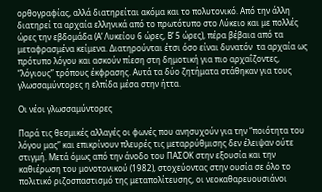ορθογραφίας, αλλά διατηρείται ακόμα και το πολυτονικό. Από την άλλη διατηρεί τα αρχαία ελληνικά από το πρωτότυπο στο Λύκειο και με πολλές ώρες την εβδομάδα (Α’ Λυκείου 6 ώρες, Β’ 5 ώρες), πέρα βέβαια από τα μεταφρασμένα κείμενα. Διατηρούνται έτσι όσο είναι δυνατόν  τα αρχαία ως πρότυπο λόγου και ασκούν πίεση στη δημοτική για πιο αρχαΐζοντες, “λόγιους” τρόπους έκφρασης. Αυτά τα δύο ζητήματα στάθηκαν για τους γλωσσαμύντορες η ελπίδα μέσα στην ήττα.

Οι νέοι γλωσσαμύντορες

Παρά τις θεσμικές αλλαγές οι φωνές που ανησυχούν για την “ποιότητα του λόγου μας” και επικρίνουν πλευρές τις μεταρρύθμισης δεν έλειψαν ούτε στιγμή. Μετά όμως από την άνοδο του ΠΑΣΟΚ στην εξουσία και την καθιέρωση του μονοτονικού (1982), στοχεύοντας στην ουσία σε όλο το πολιτικό ριζοσπαστισμό της μεταπολίτευσης, οι νεοκαθαρευουσιάνοι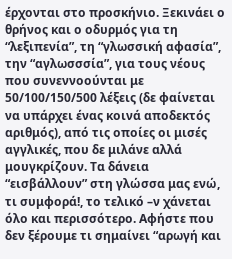έρχονται στο προσκήνιο. Ξεκινάει ο θρήνος και ο οδυρμός για τη “λεξιπενία”, τη “γλωσσική αφασία”, την “αγλωσσσία”, για τους νέους που συνεννοούνται με 50/100/150/500 λέξεις (δε φαίνεται να υπάρχει ένας κοινά αποδεκτός αριθμός), από τις οποίες οι μισές αγγλικές, που δε μιλάνε αλλά μουγκρίζουν. Τα δάνεια “εισβάλλουν” στη γλώσσα μας ενώ, τι συμφορά!, το τελικό –ν χάνεται όλο και περισσότερο. Αφήστε που δεν ξέρουμε τι σημαίνει “αρωγή και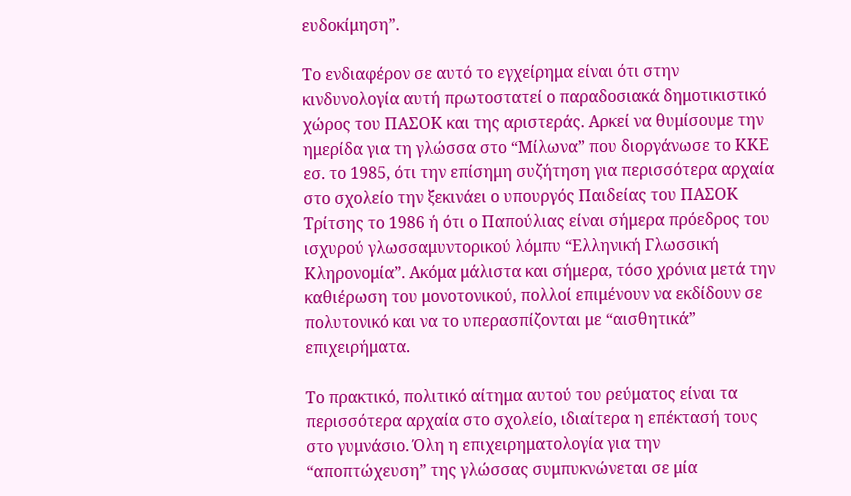ευδοκίμηση”.

Το ενδιαφέρον σε αυτό το εγχείρημα είναι ότι στην κινδυνολογία αυτή πρωτοστατεί ο παραδοσιακά δημοτικιστικό χώρος του ΠΑΣΟΚ και της αριστεράς. Αρκεί να θυμίσουμε την ημερίδα για τη γλώσσα στο “Μίλωνα” που διοργάνωσε το ΚΚΕ εσ. το 1985, ότι την επίσημη συζήτηση για περισσότερα αρχαία στο σχολείο την ξεκινάει ο υπουργός Παιδείας του ΠΑΣΟΚ Τρίτσης το 1986 ή ότι ο Παπούλιας είναι σήμερα πρόεδρος του ισχυρού γλωσσαμυντορικού λόμπυ “Ελληνική Γλωσσική Κληρονομία”. Ακόμα μάλιστα και σήμερα, τόσο χρόνια μετά την καθιέρωση του μονοτονικού, πολλοί επιμένουν να εκδίδουν σε πολυτονικό και να το υπερασπίζονται με “αισθητικά” επιχειρήματα.

Το πρακτικό, πολιτικό αίτημα αυτού του ρεύματος είναι τα περισσότερα αρχαία στο σχολείο, ιδιαίτερα η επέκτασή τους στο γυμνάσιο. Όλη η επιχειρηματολογία για την “αποπτώχευση” της γλώσσας συμπυκνώνεται σε μία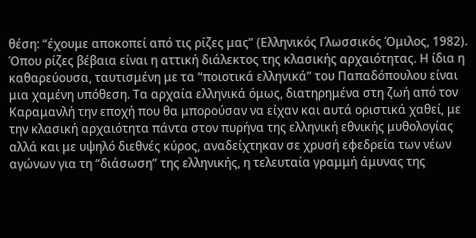θέση: “έχουμε αποκοπεί από τις ρίζες μας” (Ελληνικός Γλωσσικός Όμιλος, 1982). Όπου ρίζες βέβαια είναι η αττική διάλεκτος της κλασικής αρχαιότητας. Η ίδια η καθαρεύουσα, ταυτισμένη με τα “ποιοτικά ελληνικά” του Παπαδόπουλου είναι μια χαμένη υπόθεση. Τα αρχαία ελληνικά όμως, διατηρημένα στη ζωή από τον Καραμανλή την εποχή που θα μπορούσαν να είχαν και αυτά οριστικά χαθεί, με την κλασική αρχαιότητα πάντα στον πυρήνα της ελληνική εθνικής μυθολογίας αλλά και με υψηλό διεθνές κύρος, αναδείχτηκαν σε χρυσή εφεδρεία των νέων αγώνων για τη “διάσωση” της ελληνικής, η τελευταία γραμμή άμυνας της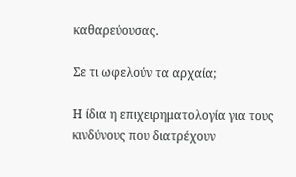καθαρεύουσας.

Σε τι ωφελούν τα αρχαία;

Η ίδια η επιχειρηματολογία για τους κινδύνους που διατρέχουν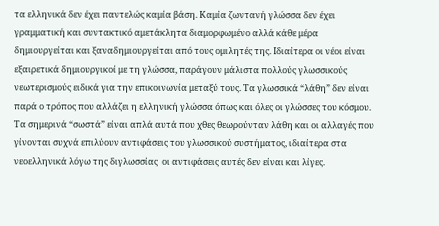τα ελληνικά δεν έχει παντελώς καμία βάση. Καμία ζωντανή γλώσσα δεν έχει γραμματική και συντακτικό αμετάκλητα διαμορφωμένο αλλά κάθε μέρα δημιουργείται και ξαναδημιουργείται από τους ομιλητές της. Ιδιαίτερα οι νέοι είναι εξαιρετικά δημιουργικοί με τη γλώσσα, παράγουν μάλιστα πολλούς γλωσσικούς νεωτερισμούς ειδικά για την επικοινωνία μεταξύ τους. Τα γλωσσικά “λάθη” δεν είναι παρά ο τρόπος που αλλάζει η ελληνική γλώσσα όπως και όλες οι γλώσσες του κόσμου. Τα σημερινά “σωστά” είναι απλά αυτά που χθες θεωρούνταν λάθη και οι αλλαγές που γίνονται συχνά επιλύουν αντιφάσεις του γλωσσικού συστήματος, ιδιαίτερα στα νεοελληνικά λόγω της διγλωσσίας  οι αντιφάσεις αυτές δεν είναι και λίγες.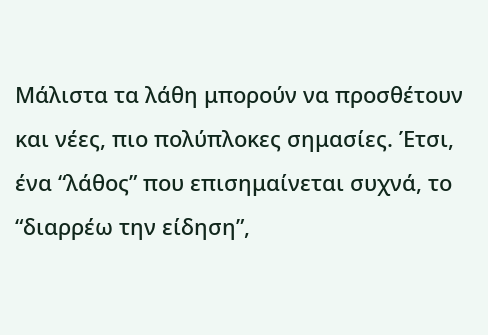Μάλιστα τα λάθη μπορούν να προσθέτουν και νέες, πιο πολύπλοκες σημασίες. Έτσι, ένα “λάθος” που επισημαίνεται συχνά, το “διαρρέω την είδηση”,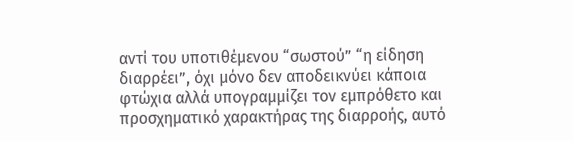αντί του υποτιθέμενου “σωστού” “η είδηση διαρρέει”, όχι μόνο δεν αποδεικνύει κάποια φτώχια αλλά υπογραμμίζει τον εμπρόθετο και προσχηματικό χαρακτήρας της διαρροής, αυτό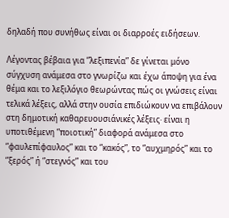δηλαδή που συνήθως είναι οι διαρροές ειδήσεων.

Λέγοντας βέβαια για “λεξιπενία” δε γίνεται μόνο σύγχυση ανάμεσα στο γνωρίζω και έχω άποψη για ένα θέμα και το λεξιλόγιο θεωρώντας πώς οι γνώσεις είναι τελικά λέξεις, αλλά στην ουσία επιδιώκουν να επιβάλουν στη δημοτική καθαρευουσιάνικές λέξεις· είναι η υποτιθέμενη “ποιοτική” διαφορά ανάμεσα στο “φαυλεπίφαυλος” και το “κακός”, το “αυχμηρός” και το “ξερός” ή “στεγνός” και του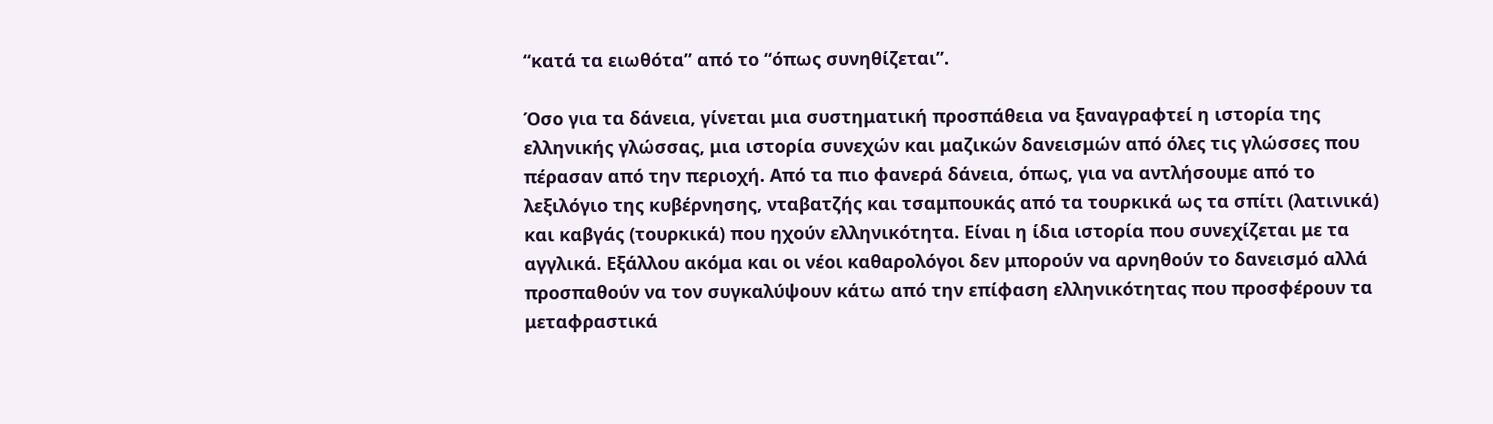“κατά τα ειωθότα” από το “όπως συνηθίζεται”.

Όσο για τα δάνεια, γίνεται μια συστηματική προσπάθεια να ξαναγραφτεί η ιστορία της ελληνικής γλώσσας, μια ιστορία συνεχών και μαζικών δανεισμών από όλες τις γλώσσες που πέρασαν από την περιοχή. Από τα πιο φανερά δάνεια, όπως, για να αντλήσουμε από το λεξιλόγιο της κυβέρνησης, νταβατζής και τσαμπουκάς από τα τουρκικά ως τα σπίτι (λατινικά) και καβγάς (τουρκικά) που ηχούν ελληνικότητα. Είναι η ίδια ιστορία που συνεχίζεται με τα αγγλικά. Εξάλλου ακόμα και οι νέοι καθαρολόγοι δεν μπορούν να αρνηθούν το δανεισμό αλλά προσπαθούν να τον συγκαλύψουν κάτω από την επίφαση ελληνικότητας που προσφέρουν τα μεταφραστικά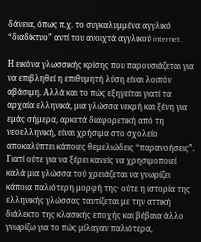δάνεια, όπως π.χ. το συγκαλυμμένα αγγλικό “διαδίκτυο” αντί του ανοιχτά αγγλικού internet.

Η εικόνα γλωσσικής κρίσης που παρουσιάζεται για να επιβληθεί η επιθυμητή λύση είναι λοιπόν αβάσιμη. Αλλά και το πώς εξηγείται γιατί τα αρχαία ελληνικά, μια γλώσσα νεκρή και ξένη για εμάς σήμερα, αρκετά διαφορετική από τη νεοελληνική, είναι χρήσιμα στο σχολείο αποκαλύπτει κάποιες θεμελιώδεις “παρανοήσεις”. Γιατί ούτε για να ξέρει κανείς να χρησιμοποιεί καλά μια γλώσσα τού χρειάζεται να γνωρίζει κάποια παλιότερη μορφή της· ούτε η ιστορία της ελληνικής γλώσσας ταυτίζεται με την αττική διάλεκτο της κλασικής εποχής και βέβαια άλλο γνωρίζω για το πώς μίλαγαν παλιότερα,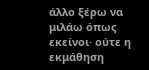άλλο ξέρω να μιλάω όπως εκείνοι· ούτε η εκμάθηση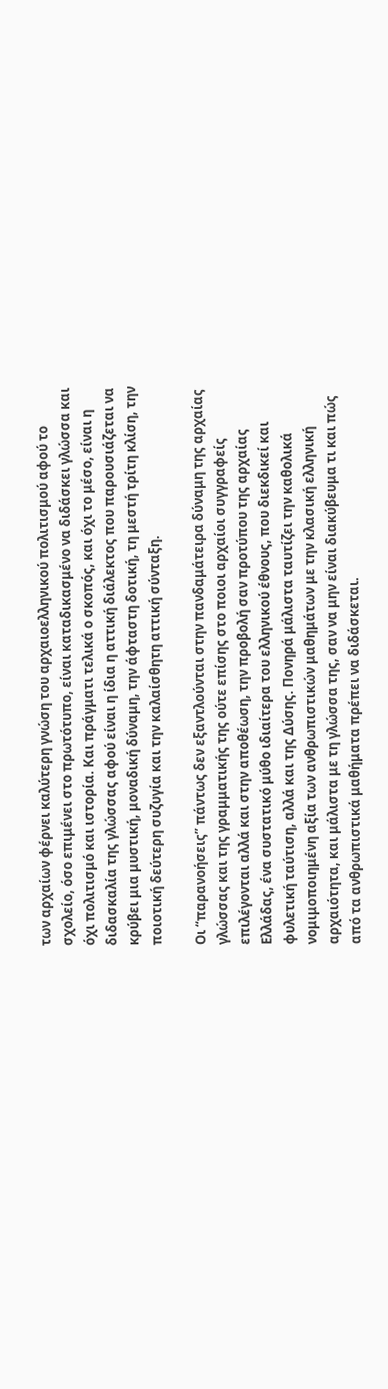των αρχαίων φέρνει καλύτερη γνώση του αρχαιοελληνικού πολιτισμού αφού το σχολείο, όσο επιμένει στο πρωτότυπο, είναι καταδικασμένο να διδάσκει γλώσσα και όχι πολιτισμό και ιστορία. Και πράγματι τελικά ο σκοπός, και όχι το μέσο, είναι η διδασκαλία της γλώσσας αφού είναι η ίδια η αττική διάλεκτος που παρουσιάζεται να κρύβει μια μυστική, μοναδική δύναμη, την άφταστη δοτική, τη μεστή τρίτη κλίση, την ποιοτική δεύτερη συζυγία και την καλαίσθητη αττική σύνταξη.

Οι “παρανοήσεις” πάντως δεν εξαντλούνται στην πανδαμάτειρα δύναμη της αρχαίας γλώσσας και της γραμματικής της ούτε επίσης στο ποιοι αρχαίοι συγγραφείς επιλέγονται αλλά και στην αποθέωση, την προβολή σαν προτύπου της αρχαίας Ελλάδας, ένα συστατικό μύθο ιδιαίτερα του ελληνικού έθνους, που διεκδικεί και φυλετική ταύτιση, αλλά και της Δύσης. Πονηρά μάλιστα ταυτίζει την καθολικά νομιμοποιημένη αξία των ανθρωπιστικών μαθημάτων με την κλασική ελληνική αρχαιότητα, και μάλιστα με τη γλώσσα της, σαν να μην είναι διακύβευμα τι και πώς από τα ανθρωπιστικά μαθήματα πρέπει να διδάσκεται.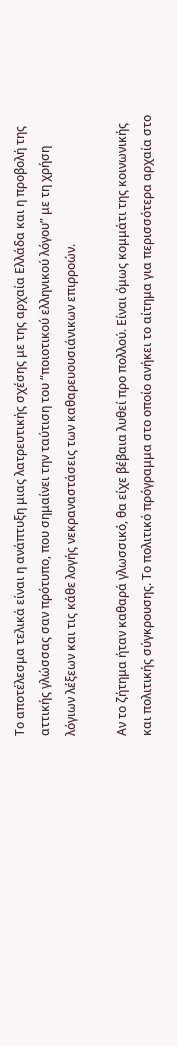Το αποτέλεσμα τελικά είναι η ανάπτυξη μιας λατρευτικής σχέσης με της αρχαία Ελλάδα και η προβολή της αττικής γλώσσας σαν πρότυπο, που σημαίνει την ταύτιση του “ποιοτικού ελληνικού λόγου” με τη χρήση λόγιων λέξεων και τις κάθε λογής νεκραναστάσεις των καθαρευουσιάνικων επιρροών.

Αν το ζήτημα ήταν καθαρά γλωσσικό, θα είχε βέβαια λυθεί προ πολλού. Είναι όμως κομμάτι της κοινωνικής και πολιτικής σύγκρουσης. Το πολιτικό πρόγραμμα στο οποίο ανήκει το αίτημα για περισσότερα αρχαία στο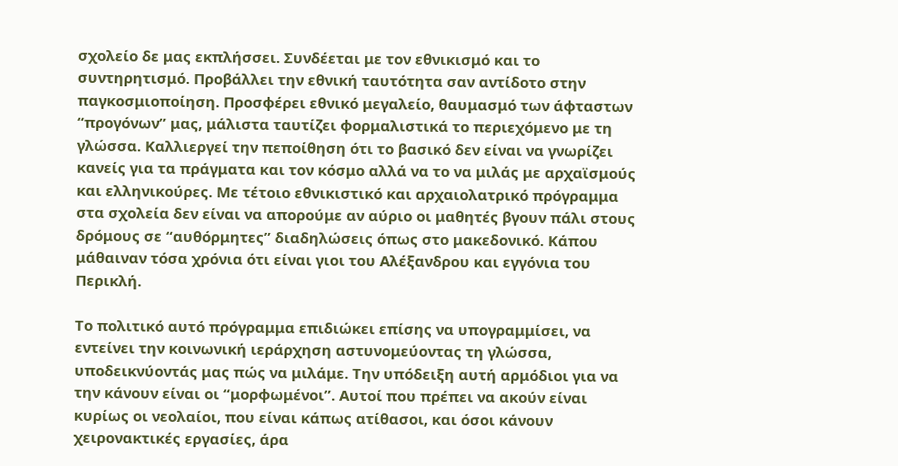σχολείο δε μας εκπλήσσει. Συνδέεται με τον εθνικισμό και το συντηρητισμό. Προβάλλει την εθνική ταυτότητα σαν αντίδοτο στην παγκοσμιοποίηση. Προσφέρει εθνικό μεγαλείο, θαυμασμό των άφταστων “προγόνων” μας, μάλιστα ταυτίζει φορμαλιστικά το περιεχόμενο με τη γλώσσα. Καλλιεργεί την πεποίθηση ότι το βασικό δεν είναι να γνωρίζει κανείς για τα πράγματα και τον κόσμο αλλά να το να μιλάς με αρχαϊσμούς και ελληνικούρες. Με τέτοιο εθνικιστικό και αρχαιολατρικό πρόγραμμα στα σχολεία δεν είναι να απορούμε αν αύριο οι μαθητές βγουν πάλι στους δρόμους σε “αυθόρμητες” διαδηλώσεις όπως στο μακεδονικό. Κάπου μάθαιναν τόσα χρόνια ότι είναι γιοι του Αλέξανδρου και εγγόνια του Περικλή.

Το πολιτικό αυτό πρόγραμμα επιδιώκει επίσης να υπογραμμίσει, να εντείνει την κοινωνική ιεράρχηση αστυνομεύοντας τη γλώσσα, υποδεικνύοντάς μας πώς να μιλάμε. Την υπόδειξη αυτή αρμόδιοι για να την κάνουν είναι οι “μορφωμένοι”. Αυτοί που πρέπει να ακούν είναι κυρίως οι νεολαίοι, που είναι κάπως ατίθασοι, και όσοι κάνουν χειρονακτικές εργασίες, άρα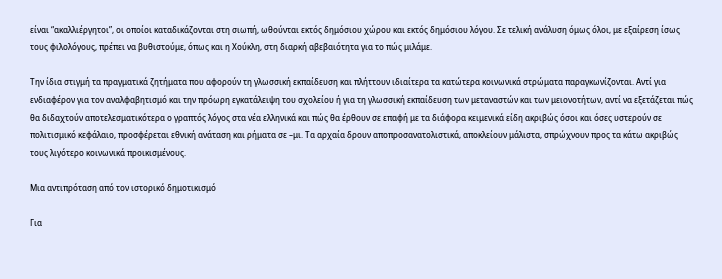είναι “ακαλλιέργητοι”, οι οποίοι καταδικάζονται στη σιωπή, ωθούνται εκτός δημόσιου χώρου και εκτός δημόσιου λόγου. Σε τελική ανάλυση όμως όλοι, με εξαίρεση ίσως τους φιλολόγους, πρέπει να βυθιστούμε, όπως και η Χούκλη, στη διαρκή αβεβαιότητα για το πώς μιλάμε.

Την ίδια στιγμή τα πραγματικά ζητήματα που αφορούν τη γλωσσική εκπαίδευση και πλήττουν ιδιαίτερα τα κατώτερα κοινωνικά στρώματα παραγκωνίζονται. Αντί για ενδιαφέρον για τον αναλφαβητισμό και την πρόωρη εγκατάλειψη του σχολείου ή για τη γλωσσική εκπαίδευση των μεταναστών και των μειονοτήτων, αντί να εξετάζεται πώς θα διδαχτούν αποτελεσματικότερα ο γραπτός λόγος στα νέα ελληνικά και πώς θα έρθουν σε επαφή με τα διάφορα κειμενικά είδη ακριβώς όσοι και όσες υστερούν σε πολιτισμικό κεφάλαιο, προσφέρεται εθνική ανάταση και ρήματα σε –μι. Τα αρχαία δρουν αποπροσανατολιστικά, αποκλείουν μάλιστα, σπρώχνουν προς τα κάτω ακριβώς τους λιγότερο κοινωνικά προικισμένους.

Μια αντιπρόταση από τον ιστορικό δημοτικισμό

Για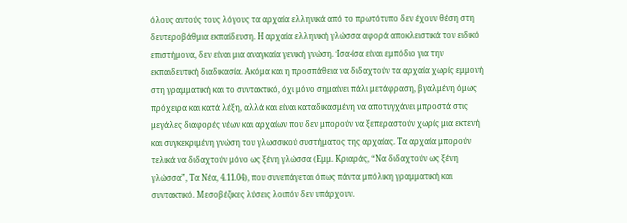όλους αυτούς τους λόγους τα αρχαία ελληνικά από το πρωτότυπο δεν έχουν θέση στη δευτεροβάθμια εκπαίδευση. Η αρχαία ελληνική γλώσσα αφορά αποκλειστικά τον ειδικό επιστήμονα, δεν είναι μια αναγκαία γενική γνώση. Ίσα-ίσα είναι εμπόδιο για την εκπαιδευτική διαδικασία. Ακόμα και η προσπάθεια να διδαχτούν τα αρχαία χωρίς εμμονή στη γραμματική και το συντακτικό, όχι μόνο σημαίνει πάλι μετάφραση, βγαλμένη όμως πρόχειρα και κατά λέξη, αλλά και είναι καταδικασμένη να αποτυγχάνει μπροστά στις μεγάλες διαφορές νέων και αρχαίων που δεν μπορούν να ξεπεραστούν χωρίς μια εκτενή και συγκεκριμένη γνώση του γλωσσικού συστήματος της αρχαίας. Τα αρχαία μπορούν τελικά να διδαχτούν μόνο ως ξένη γλώσσα (Εμμ. Κριαράς, “Να διδαχτούν ως ξένη γλώσσα”, Τα Νέα, 4.11.04), που συνεπάγεται όπως πάντα μπόλικη γραμματική και συντακτικό. Μεσοβέζικες λύσεις λοιπόν δεν υπάρχουν.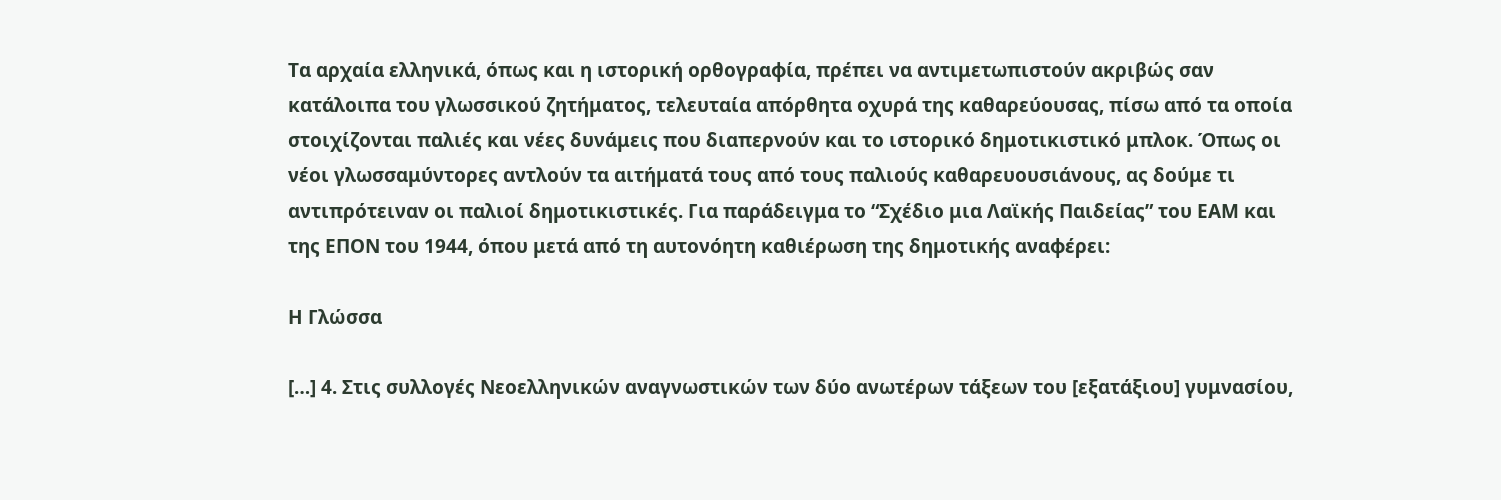Τα αρχαία ελληνικά, όπως και η ιστορική ορθογραφία, πρέπει να αντιμετωπιστούν ακριβώς σαν κατάλοιπα του γλωσσικού ζητήματος, τελευταία απόρθητα οχυρά της καθαρεύουσας, πίσω από τα οποία στοιχίζονται παλιές και νέες δυνάμεις που διαπερνούν και το ιστορικό δημοτικιστικό μπλοκ. Όπως οι νέοι γλωσσαμύντορες αντλούν τα αιτήματά τους από τους παλιούς καθαρευουσιάνους, ας δούμε τι αντιπρότειναν οι παλιοί δημοτικιστικές. Για παράδειγμα το “Σχέδιο μια Λαϊκής Παιδείας” του ΕΑΜ και της ΕΠΟΝ του 1944, όπου μετά από τη αυτονόητη καθιέρωση της δημοτικής αναφέρει:

Η Γλώσσα

[…] 4. Στις συλλογές Νεοελληνικών αναγνωστικών των δύο ανωτέρων τάξεων του [εξατάξιου] γυμνασίου,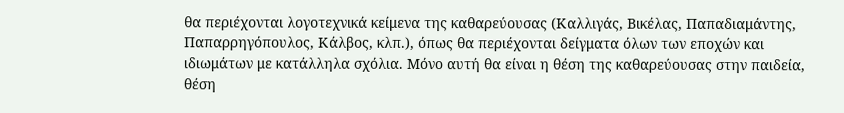θα περιέχονται λογοτεχνικά κείμενα της καθαρεύουσας (Καλλιγάς, Βικέλας, Παπαδιαμάντης, Παπαρρηγόπουλος, Κάλβος, κλπ.), όπως θα περιέχονται δείγματα όλων των εποχών και ιδιωμάτων με κατάλληλα σχόλια. Μόνο αυτή θα είναι η θέση της καθαρεύουσας στην παιδεία, θέση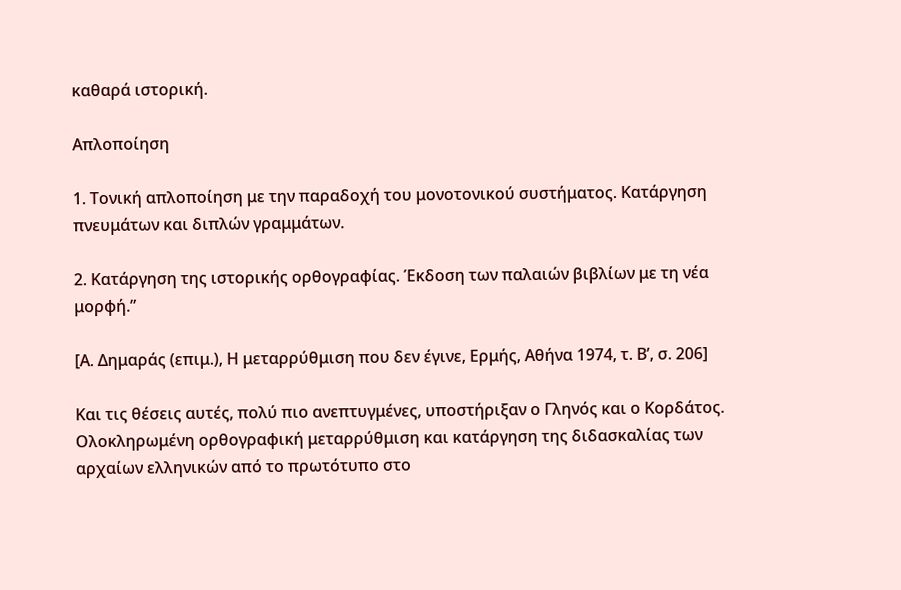καθαρά ιστορική.

Απλοποίηση

1. Τονική απλοποίηση με την παραδοχή του μονοτονικού συστήματος. Κατάργηση πνευμάτων και διπλών γραμμάτων.

2. Κατάργηση της ιστορικής ορθογραφίας. Έκδοση των παλαιών βιβλίων με τη νέα μορφή.”

[Α. Δημαράς (επιμ.), Η μεταρρύθμιση που δεν έγινε, Ερμής, Αθήνα 1974, τ. Β’, σ. 206]

Και τις θέσεις αυτές, πολύ πιο ανεπτυγμένες, υποστήριξαν ο Γληνός και ο Κορδάτος. Ολοκληρωμένη ορθογραφική μεταρρύθμιση και κατάργηση της διδασκαλίας των αρχαίων ελληνικών από το πρωτότυπο στο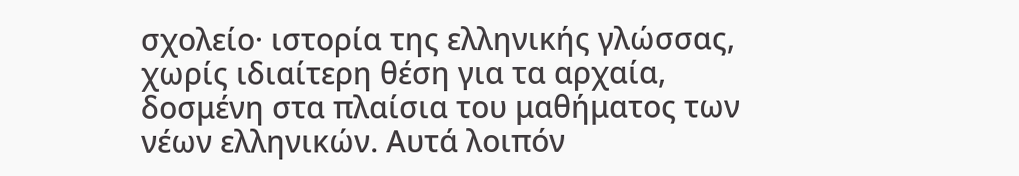σχολείο· ιστορία της ελληνικής γλώσσας, χωρίς ιδιαίτερη θέση για τα αρχαία, δοσμένη στα πλαίσια του μαθήματος των νέων ελληνικών. Αυτά λοιπόν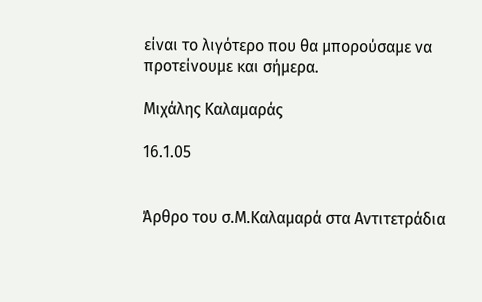είναι το λιγότερο που θα μπορούσαμε να προτείνουμε και σήμερα.

Μιχάλης Καλαμαράς

16.1.05


Άρθρο του σ.Μ.Καλαμαρά στα Αντιτετράδια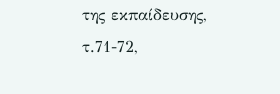της εκπαίδευσης, τ.71-72,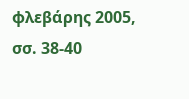φλεβάρης 2005, σσ. 38-40